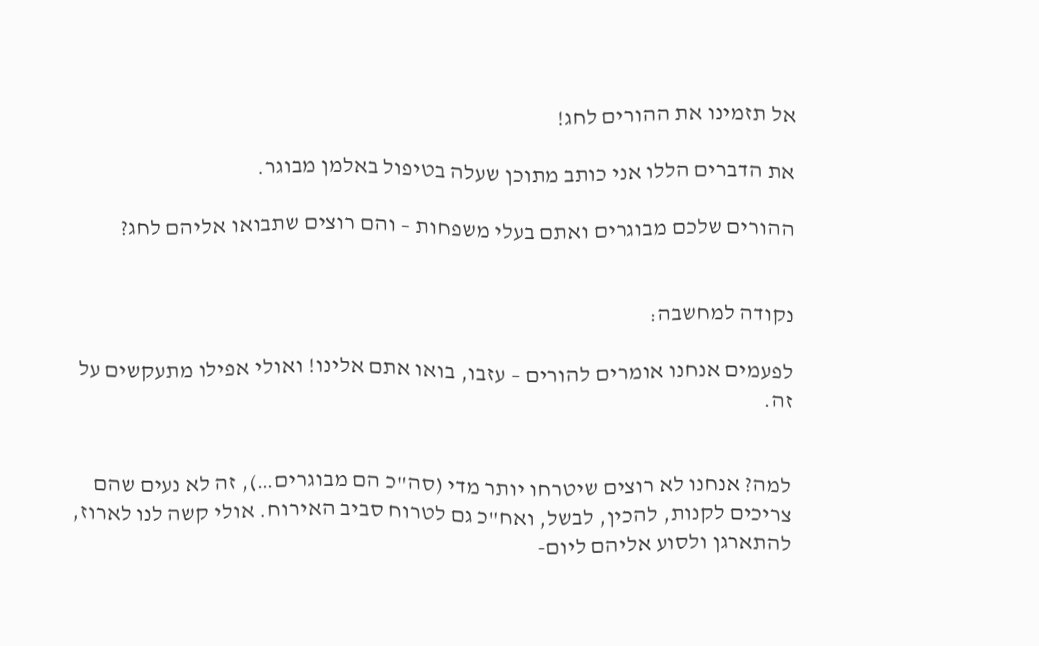אל תזמינו את ההורים לחג!

את הדברים הללו אני כותב מתוכן שעלה בטיפול באלמן מבוגר.

ההורים שלכם מבוגרים ואתם בעלי משפחות – והם רוצים שתבואו אליהם לחג?


נקודה למחשבה:

לפעמים אנחנו אומרים להורים – עזבו, בואו אתם אלינו! ואולי אפילו מתעקשים על זה.


למה? אנחנו לא רוצים שיטרחו יותר מדי (סה"כ הם מבוגרים…), זה לא נעים שהם צריכים לקנות, להכין, לבשל, ואח"כ גם לטרוח סביב האירוח. אולי קשה לנו לארוז, להתארגן ולסוע אליהם ליום-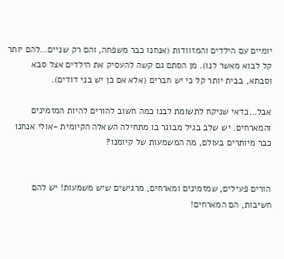יומיים עם הילדים והמזוודות (אנחנו כבר משפחה, והם רק שניים…להם יותר קל לבוא מאשר לנו). מן הסתם גם קשה להעסיק את הילדים אצל סבא וסבתא, בבית יותר קל כי יש חברים (אלא אם כן יש בני דודים).

אבל…כדאי שניקח לתשומת לבנו כמה חשוב להורים להיות המזמינים והמארחים. יש שלב בגיל מבוגר בו מתחילה השאלה הקיומית -אולי אנחנו כבר מיותרים בעולם, מה המשמעות של קיומנו?


הורים פעילים, שמזמינים ומארחים, מרגישים שיש משמעות! יש להם חשיבות, הם המארחים!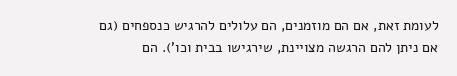לעומת זאת, אם הם מוזמנים, הם עלולים להרגיש כנספחים (גם אם ניתן להם הרגשה מצויינת, שירגישו בבית וכו'). הם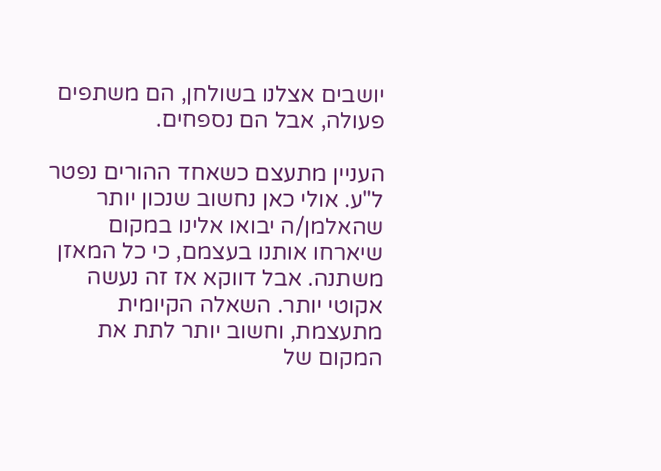יושבים אצלנו בשולחן, הם משתפים פעולה, אבל הם נספחים.

העניין מתעצם כשאחד ההורים נפטר ל"ע. אולי כאן נחשוב שנכון יותר שהאלמן/ה יבואו אלינו במקום שיארחו אותנו בעצמם, כי כל המאזן משתנה. אבל דווקא אז זה נעשה אקוטי יותר. השאלה הקיומית מתעצמת, וחשוב יותר לתת את המקום של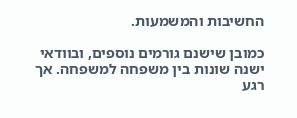החשיבות והמשמעות.

כמובן שישנם גורמים נוספים, ובוודאי ישנה שונות בין משפחה למשפחה. אך רגע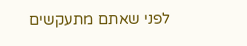לפני שאתם מתעקשים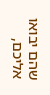שהם יבואו אליכם,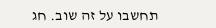תחשבו על זה שוב. חג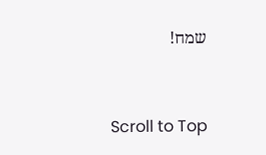שמח!



Scroll to Top